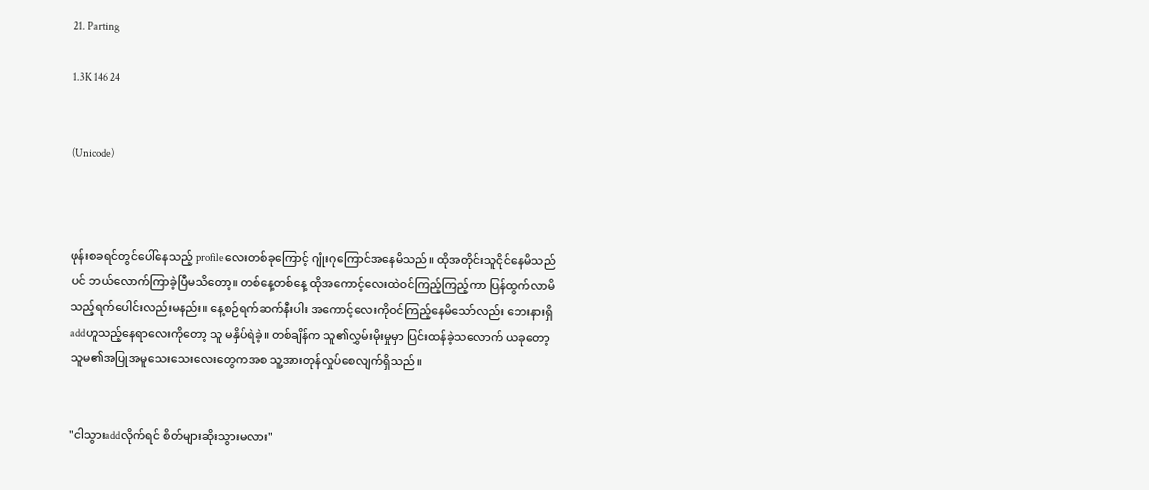21. Parting

1.3K 146 24


(Unicode)



ဖုန်းစခရင်တွင်ပေါ်နေသည့် profileလေးတစ်ခုကြောင့် ဂျုံးဂုကြောင်အနေမိသည်။ ထိုအတိုင်းသူငိုင်နေမိသည်ပင် ဘယ်လောက်ကြာခဲ့ပြီမသိတော့။ တစ်နေ့တစ်နေ့ ထိုအကောင့်လေးထဲဝင်ကြည့်ကြည့်ကာ ပြန်ထွက်လာမိသည့်ရက်ပေါင်းလည်းမနည်း။ နေ့စဉ်ရက်ဆက်နီးပါး အကောင့်လေးကိုဝင်ကြည့်နေမိသော်လည်း ဘေးနားရှိ addဟူသည့်နေရာလေးကိုတော့ သူ မနှိပ်ရဲခဲ့။ တစ်ချိန်က သူ၏လွှမ်းမိုးမှုမှာ ပြင်းထန်ခဲ့သလောက် ယခုတော့ သူမ၏အပြုအမူသေးသေးလေးတွေကအစ သူ့အားတုန်လှုပ်စေလျက်ရှိသည်။


"ငါသွားaddလိုက်ရင် စိတ်များဆိုးသွားမလား"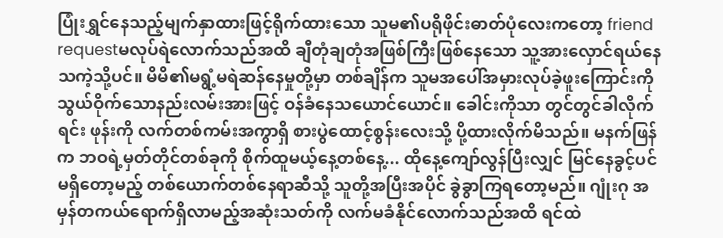ပြုံးရွှင်နေသည့်မျက်နှာထားဖြင့်ရိုက်ထားသော သူမ၏ပရိုဖိုင်းဓာတ်ပုံလေးကတော့ friend requestမလုပ်ရဲလောက်သည်အထိ ချီတုံချတုံအဖြစ်ကြီးဖြစ်နေသော သူ့အားလှောင်ရယ်နေသကဲ့သို့ပင်။ မိမိ၏မရွံ့မရဲဆန်နေမှုတို့မှာ တစ်ချိန်က သူမအပေါ်အမှားလုပ်ခဲ့ဖူးကြောင်းကို သွယ်ဝိုက်သောနည်းလမ်းအားဖြင့် ဝန်ခံနေသယောင်ယောင်။ ခေါင်းကိုသာ တွင်တွင်ခါလိုက်ရင်း ဖုန်းကို လက်တစ်ကမ်းအကွာရှိ စားပွဲထောင့်စွန်းလေးသို့ ပို့ထားလိုက်မိသည်။ မနက်ဖြန်က ဘဝရဲ့မှတ်တိုင်တစ်ခုကို စိုက်ထူမယ့်နေ့တစ်နေ့... ထိုနေ့ကျော်လွန်ပြီးလျှင် မြင်နေခွင့်ပင်မရှိတော့မည့် တစ်ယောက်တစ်နေရာဆီသို့ သူတို့အပြီးအပိုင် ခွဲခွာကြရတော့မည်။ ဂျုံးဂု အမှန်တကယ်ရောက်ရှိလာမည့်အဆုံးသတ်ကို လက်မခံနိုင်လောက်သည်အထိ ရင်ထဲ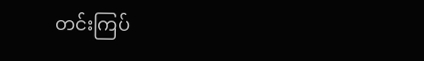တင်းကြပ်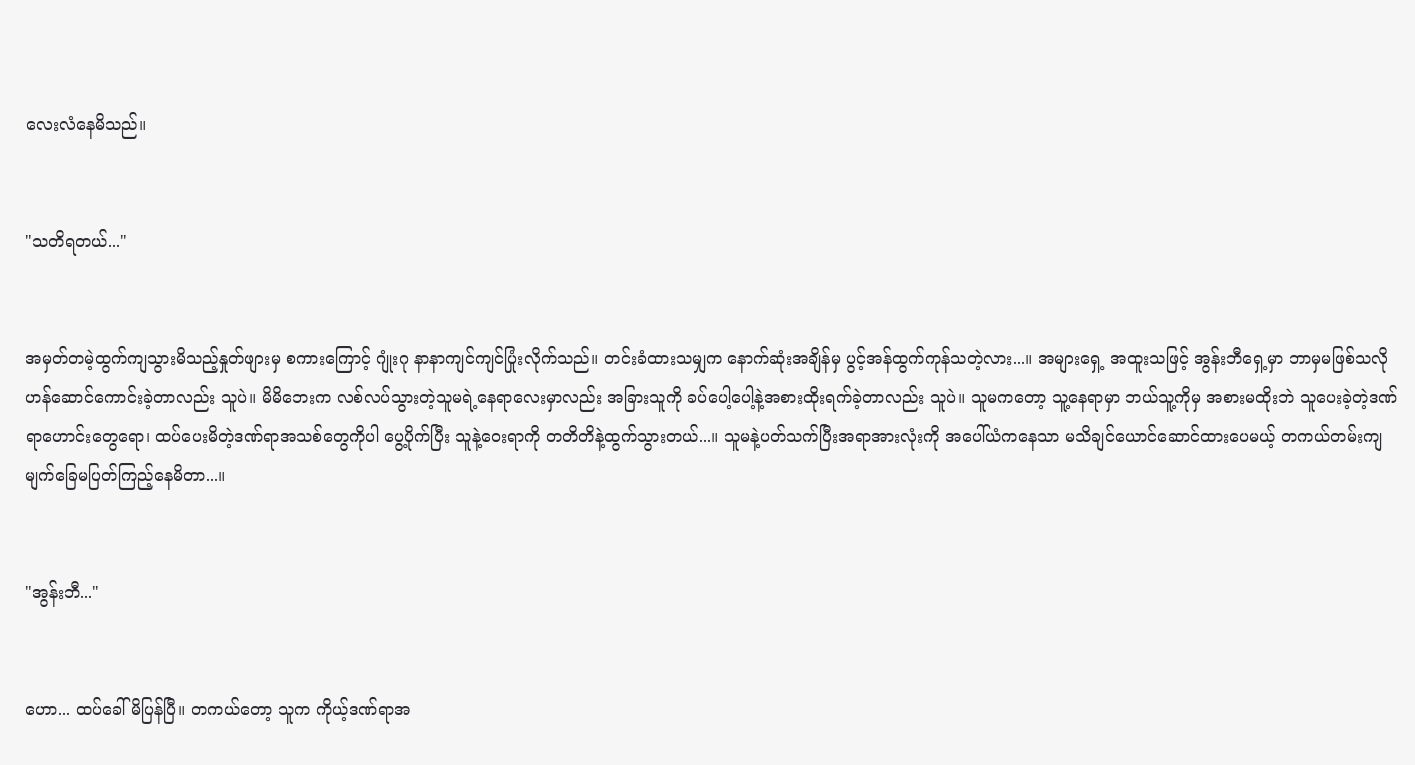လေးလံနေမိသည်။


"သတိရတယ်..."


အမှတ်တမဲ့ထွက်ကျသွားမိသည့်နှုတ်ဖျားမှ စကားကြောင့် ဂျုံးဂု နာနာကျင်ကျင်ပြုံးလိုက်သည်။ တင်းခံထားသမျှက နောက်ဆုံးအချိန်မှ ပွင့်အန်ထွက်ကုန်သတဲ့လား...။ အများရှေ့ အထူးသဖြင့် အွန်းဘီရှေ့မှာ ဘာမှမဖြစ်သလို ဟန်ဆောင်ကောင်းခဲ့တာလည်း သူပဲ။ မိမိဘေးက လစ်လပ်သွားတဲ့သူမရဲ့နေရာလေးမှာလည်း အခြားသူကို ခပ်ပေါ့ပေါ့နဲ့အစားထိုးရက်ခဲ့တာလည်း သူပဲ။ သူမကတော့ သူ့နေရာမှာ ဘယ်သူ့ကိုမှ အစားမထိုးဘဲ သူပေးခဲ့တဲ့ဒဏ်ရာဟောင်းတွေရော၊ ထပ်ပေးမိတဲ့ဒဏ်ရာအသစ်တွေကိုပါ ပွေ့ပိုက်ပြီး သူနဲ့ဝေးရာကို တတိတိနဲ့ထွက်သွားတယ်...။ သူမနဲ့ပတ်သက်ပြီးအရာအားလုံးကို အပေါ်ယံကနေသာ မသိချင်ယောင်ဆောင်ထားပေမယ့် တကယ်တမ်းကျ မျက်ခြေမပြတ်ကြည့်နေမိတာ...။


"အွန်းဘီ..."


ဟော... ထပ်ခေါ်မိပြန်ပြီ။ တကယ်တော့ သူက ကိုယ့်ဒဏ်ရာအ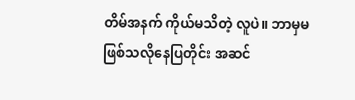တိမ်အနက် ကိုယ်မသိတဲ့ လူပဲ။ ဘာမှမဖြစ်သလိုနေပြတိုင်း အဆင်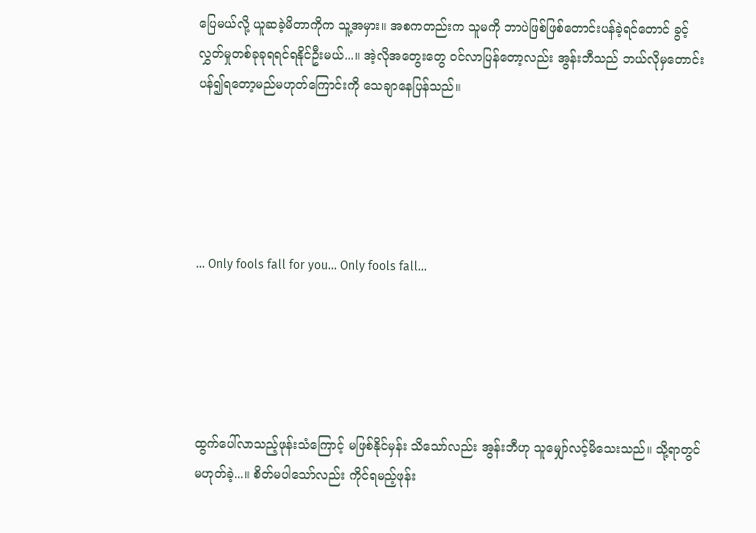ပြေမယ်လို့ ယူဆခဲ့မိတာကိုက သူ့အမှား။ အစကတည်းက သူမကို ဘာပဲဖြစ်ဖြစ်တောင်းပန်ခဲ့ရင်တောင် ခွင့်လွှတ်မှုတစ်ခုခုရရင်ရနိုင်ဦးမယ်...။ အဲ့လိုအတွေးတွေ ဝင်လာပြန်တော့လည်း အွန်းဘီသည် ဘယ်လိုမှတောင်းပန်၍ရတော့မည်မဟုတ်ကြောင်းကို သေချာနေပြန်သည်။





... Only fools fall for you... Only fools fall...





ထွက်ပေါ်လာသည့်ဖုန်းသံကြောင့် မဖြစ်နိုင်မှန်း သိသော်လည်း အွန်းဘီဟု သူမျှော်လင့်မိသေးသည်။ သို့ရာတွင် မဟုတ်ခဲ့...။ စိတ်မပါသော်လည်း ကိုင်ရမည့်ဖုန်း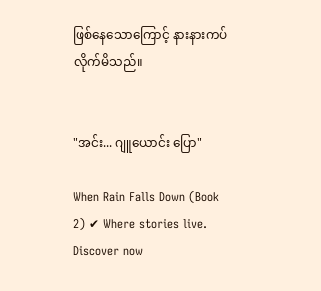ဖြစ်နေသောကြောင့် နားနားကပ်လိုက်မိသည်။


"အင်း... ဂျူယောင်း ပြော"

When Rain Falls Down (Book 2) ✔ Where stories live. Discover now